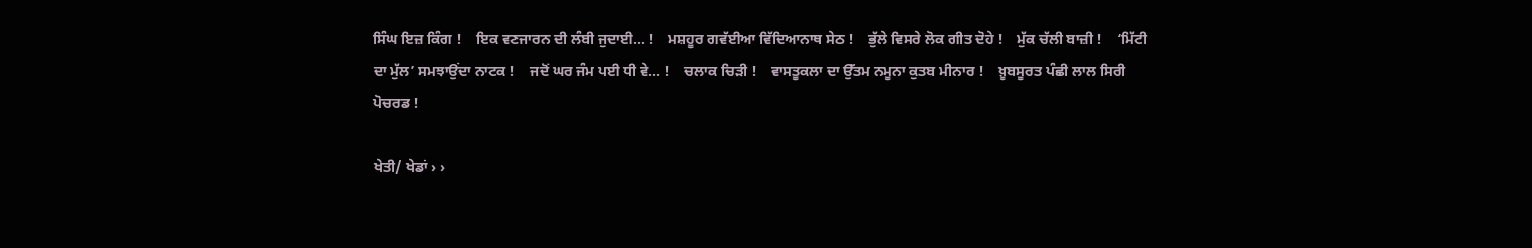ਸਿੰਘ ਇਜ਼ ਕਿੰਗ !    ਇਕ ਵਣਜਾਰਨ ਦੀ ਲੰਬੀ ਜੁਦਾਈ... !    ਮਸ਼ਹੂਰ ਗਵੱਈਆ ਵਿੱਦਿਆਨਾਥ ਸੇਠ !    ਭੁੱਲੇ ਵਿਸਰੇ ਲੋਕ ਗੀਤ ਦੋਹੇ !    ਮੁੱਕ ਚੱਲੀ ਬਾਜ਼ੀ !    ‘ਮਿੱਟੀ ਦਾ ਮੁੱਲ’ ਸਮਝਾਉਂਦਾ ਨਾਟਕ !    ਜਦੋਂ ਘਰ ਜੰਮ ਪਈ ਧੀ ਵੇ... !    ਚਲਾਕ ਚਿੜੀ !    ਵਾਸਤੂਕਲਾ ਦਾ ਉੱਤਮ ਨਮੂਨਾ ਕੁਤਬ ਮੀਨਾਰ !    ਖ਼ੂਬਸੂਰਤ ਪੰਛੀ ਲਾਲ ਸਿਰੀ ਪੋਚਰਡ !

ਖੇਤੀ/ ਖੇਡਾਂ › ›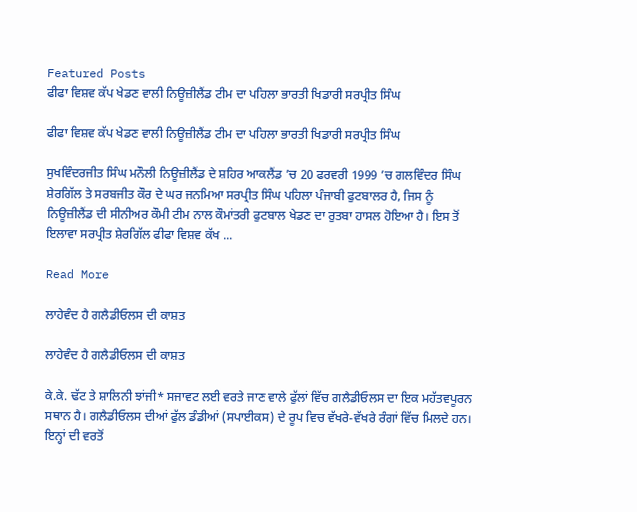Featured Posts
ਫੀਫਾ ਵਿਸ਼ਵ ਕੱਪ ਖੇਡਣ ਵਾਲੀ ਨਿਊਜ਼ੀਲੈਂਡ ਟੀਮ ਦਾ ਪਹਿਲਾ ਭਾਰਤੀ ਖਿਡਾਰੀ ਸਰਪ੍ਰੀਤ ਸਿੰਘ

ਫੀਫਾ ਵਿਸ਼ਵ ਕੱਪ ਖੇਡਣ ਵਾਲੀ ਨਿਊਜ਼ੀਲੈਂਡ ਟੀਮ ਦਾ ਪਹਿਲਾ ਭਾਰਤੀ ਖਿਡਾਰੀ ਸਰਪ੍ਰੀਤ ਸਿੰਘ

ਸੁਖਵਿੰਦਰਜੀਤ ਸਿੰਘ ਮਨੌਲੀ ਨਿਊਜ਼ੀਲੈਂਡ ਦੇ ਸ਼ਹਿਰ ਆਕਲੈਂਡ ’ਚ 20 ਫਰਵਰੀ 1999 ’ਚ ਗਲਵਿੰਦਰ ਸਿੰਘ ਸ਼ੇਰਗਿੱਲ ਤੇ ਸਰਬਜੀਤ ਕੌਰ ਦੇ ਘਰ ਜਨਮਿਆ ਸਰਪ੍ਰੀਤ ਸਿੰਘ ਪਹਿਲਾ ਪੰਜਾਬੀ ਫੁਟਬਾਲਰ ਹੈ, ਜਿਸ ਨੂੰ ਨਿਊਜ਼ੀਲੈਂਡ ਦੀ ਸੀਨੀਅਰ ਕੌਮੀ ਟੀਮ ਨਾਲ ਕੌਮਾਂਤਰੀ ਫੁਟਬਾਲ ਖੇਡਣ ਦਾ ਰੁਤਬਾ ਹਾਸਲ ਹੋਇਆ ਹੈ। ਇਸ ਤੋਂ ਇਲਾਵਾ ਸਰਪ੍ਰੀਤ ਸ਼ੇਰਗਿੱਲ ਫੀਫਾ ਵਿਸ਼ਵ ਕੱਖ ...

Read More

ਲਾਹੇਵੰਦ ਹੈ ਗਲੈਡੀਓਲਸ ਦੀ ਕਾਸ਼ਤ

ਲਾਹੇਵੰਦ ਹੈ ਗਲੈਡੀਓਲਸ ਦੀ ਕਾਸ਼ਤ

ਕੇ.ਕੇ. ਢੱਟ ਤੇ ਸ਼ਾਲਿਨੀ ਝਾਂਜੀ* ਸਜਾਵਟ ਲਈ ਵਰਤੇ ਜਾਣ ਵਾਲੇ ਫੁੱਲਾਂ ਵਿੱਚ ਗਲੈਡੀਓਲਸ ਦਾ ਇਕ ਮਹੱਤਵਪੂਰਨ ਸਥਾਨ ਹੈ। ਗਲੈਡੀਓਲਸ ਦੀਆਂ ਫੁੱਲ ਡੰਡੀਆਂ (ਸਪਾਈਕਸ) ਦੇ ਰੂਪ ਵਿਚ ਵੱਖਰੇ-ਵੱਖਰੇ ਰੰਗਾਂ ਵਿੱਚ ਮਿਲਦੇ ਹਨ। ਇਨ੍ਹਾਂ ਦੀ ਵਰਤੋਂ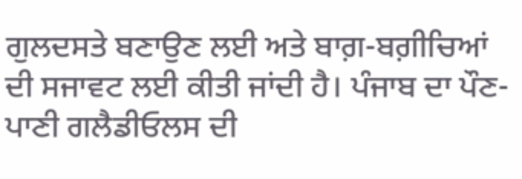ਗੁਲਦਸਤੇ ਬਣਾਉਣ ਲਈ ਅਤੇ ਬਾਗ਼-ਬਗ਼ੀਚਿਆਂ ਦੀ ਸਜਾਵਟ ਲਈ ਕੀਤੀ ਜਾਂਦੀ ਹੈ। ਪੰਜਾਬ ਦਾ ਪੌਣ-ਪਾਣੀ ਗਲੈਡੀਓਲਸ ਦੀ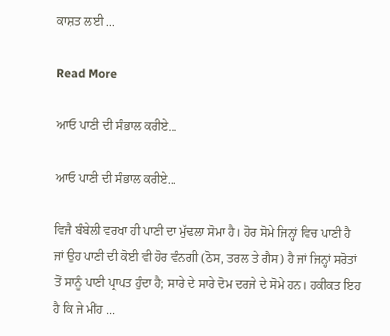ਕਾਸ਼ਤ ਲਈ ...

Read More

ਆਓ ਪਾਣੀ ਦੀ ਸੰਭਾਲ ਕਰੀਏ...

ਆਓ ਪਾਣੀ ਦੀ ਸੰਭਾਲ ਕਰੀਏ...

ਵਿਜੈ ਬੰਬੇਲੀ ਵਰਖਾ ਹੀ ਪਾਣੀ ਦਾ ਮੁੱਢਲਾ ਸੋਮਾ ਹੈ। ਹੋਰ ਸੋਮੇ ਜਿਨ੍ਹਾਂ ਵਿਚ ਪਾਣੀ ਹੈ ਜਾਂ ਉਹ ਪਾਣੀ ਦੀ ਕੋਈ ਵੀ ਹੋਰ ਵੰਨਗੀ (ਠੋਸ, ਤਰਲ ਤੇ ਗੈਸ) ਹੈ ਜਾਂ ਜਿਨ੍ਹਾਂ ਸਰੋਤਾਂ ਤੋਂ ਸਾਨੂੰ ਪਾਣੀ ਪ੍ਰਾਪਤ ਹੁੰਦਾ ਹੈ; ਸਾਰੇ ਦੇ ਸਾਰੇ ਦੋਮ ਦਰਜੇ ਦੇ ਸੋਮੇ ਹਨ। ਹਕੀਕਤ ਇਹ ਹੈ ਕਿ ਜੇ ਮੀਂਹ ...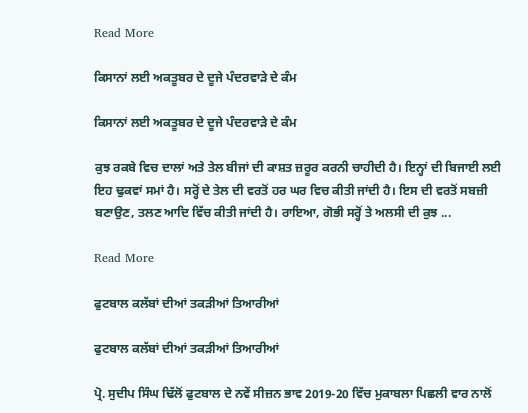Read More

ਕਿਸਾਨਾਂ ਲਈ ਅਕਤੂਬਰ ਦੇ ਦੂਜੇ ਪੰਦਰਵਾੜੇ ਦੇ ਕੰਮ

ਕਿਸਾਨਾਂ ਲਈ ਅਕਤੂਬਰ ਦੇ ਦੂਜੇ ਪੰਦਰਵਾੜੇ ਦੇ ਕੰਮ

ਕੁਝ ਰਕਬੇ ਵਿਚ ਦਾਲਾਂ ਅਤੇ ਤੇਲ ਬੀਜਾਂ ਦੀ ਕਾਸ਼ਤ ਜ਼ਰੂਰ ਕਰਨੀ ਚਾਹੀਦੀ ਹੈ। ਇਨ੍ਹਾਂ ਦੀ ਬਿਜਾਈ ਲਈ ਇਹ ਢੁਕਵਾਂ ਸਮਾਂ ਹੈ। ਸਰ੍ਹੋਂ ਦੇ ਤੇਲ ਦੀ ਵਰਤੋਂ ਹਰ ਘਰ ਵਿਚ ਕੀਤੀ ਜਾਂਦੀ ਹੈ। ਇਸ ਦੀ ਵਰਤੋਂ ਸਬਜ਼ੀ ਬਣਾਉਣ, ਤਲਣ ਆਦਿ ਵਿੱਚ ਕੀਤੀ ਜਾਂਦੀ ਹੈ। ਰਾਇਆ, ਗੋਭੀ ਸਰ੍ਹੋਂ ਤੇ ਅਲਸੀ ਦੀ ਕੁਝ ...

Read More

ਫੁਟਬਾਲ ਕਲੱਬਾਂ ਦੀਆਂ ਤਕੜੀਆਂ ਤਿਆਰੀਆਂ

ਫੁਟਬਾਲ ਕਲੱਬਾਂ ਦੀਆਂ ਤਕੜੀਆਂ ਤਿਆਰੀਆਂ

ਪ੍ਰੋ. ਸੁਦੀਪ ਸਿੰਘ ਢਿੱਲੋਂ ਫੁਟਬਾਲ ਦੇ ਨਵੇਂ ਸੀਜ਼ਨ ਭਾਵ 2019-20 ਵਿੱਚ ਮੁਕਾਬਲਾ ਪਿਛਲੀ ਵਾਰ ਨਾਲੋਂ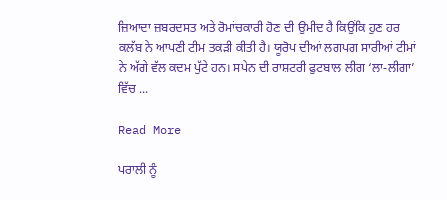ਜ਼ਿਆਦਾ ਜ਼ਬਰਦਸਤ ਅਤੇ ਰੋਮਾਂਚਕਾਰੀ ਹੋਣ ਦੀ ਉਮੀਦ ਹੈ ਕਿਉਂਕਿ ਹੁਣ ਹਰ ਕਲੱਬ ਨੇ ਆਪਣੀ ਟੀਮ ਤਕੜੀ ਕੀਤੀ ਹੈ। ਯੂਰੋਪ ਦੀਆਂ ਲਗਪਗ ਸਾਰੀਆਂ ਟੀਮਾਂ ਨੇ ਅੱਗੇ ਵੱਲ ਕਦਮ ਪੁੱਟੇ ਹਨ। ਸਪੇਨ ਦੀ ਰਾਸ਼ਟਰੀ ਫੁਟਬਾਲ ਲੀਗ ‘ਲਾ-ਲੀਗਾ’ ਵਿੱਚ ...

Read More

ਪਰਾਲੀ ਨੂੰ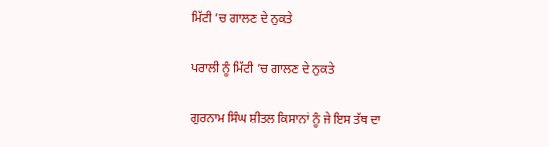ਮਿੱਟੀ ’ਚ ਗਾਲਣ ਦੇ ਨੁਕਤੇ

ਪਰਾਲੀ ਨੂੰ ਮਿੱਟੀ ’ਚ ਗਾਲਣ ਦੇ ਨੁਕਤੇ

ਗੁਰਨਾਮ ਸਿੰਘ ਸ਼ੀਤਲ ਕਿਸਾਨਾਂ ਨੂੰ ਜੇ ਇਸ ਤੱਥ ਦਾ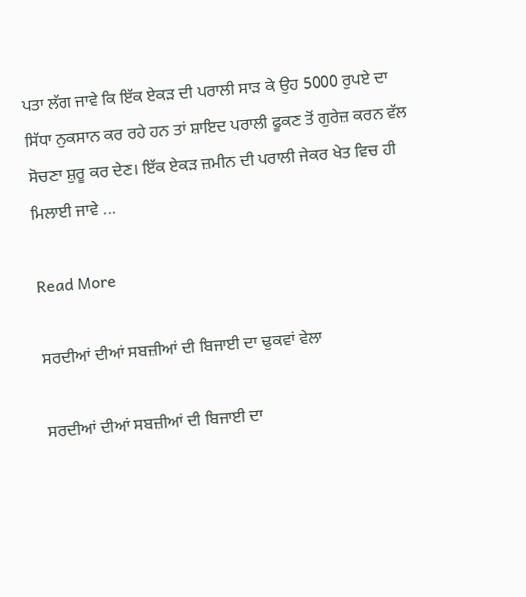ਪਤਾ ਲੱਗ ਜਾਵੇ ਕਿ ਇੱਕ ਏਕੜ ਦੀ ਪਰਾਲੀ ਸਾੜ ਕੇ ਉਹ 5000 ਰੁਪਏ ਦਾ ਸਿੱਧਾ ਨੁਕਸਾਨ ਕਰ ਰਹੇ ਹਨ ਤਾਂ ਸ਼ਾਇਦ ਪਰਾਲੀ ਫੂਕਣ ਤੋਂ ਗੁਰੇਜ਼ ਕਰਨ ਵੱਲ ਸੋਚਣਾ ਸ਼ੁਰੂ ਕਰ ਦੇਣ। ਇੱਕ ਏਕੜ ਜ਼ਮੀਨ ਦੀ ਪਰਾਲੀ ਜੇਕਰ ਖੇਤ ਵਿਚ ਹੀ ਮਿਲਾਈ ਜਾਵੇ ...

Read More

ਸਰਦੀਆਂ ਦੀਆਂ ਸਬਜ਼ੀਆਂ ਦੀ ਬਿਜਾਈ ਦਾ ਢੁਕਵਾਂ ਵੇਲਾ

ਸਰਦੀਆਂ ਦੀਆਂ ਸਬਜ਼ੀਆਂ ਦੀ ਬਿਜਾਈ ਦਾ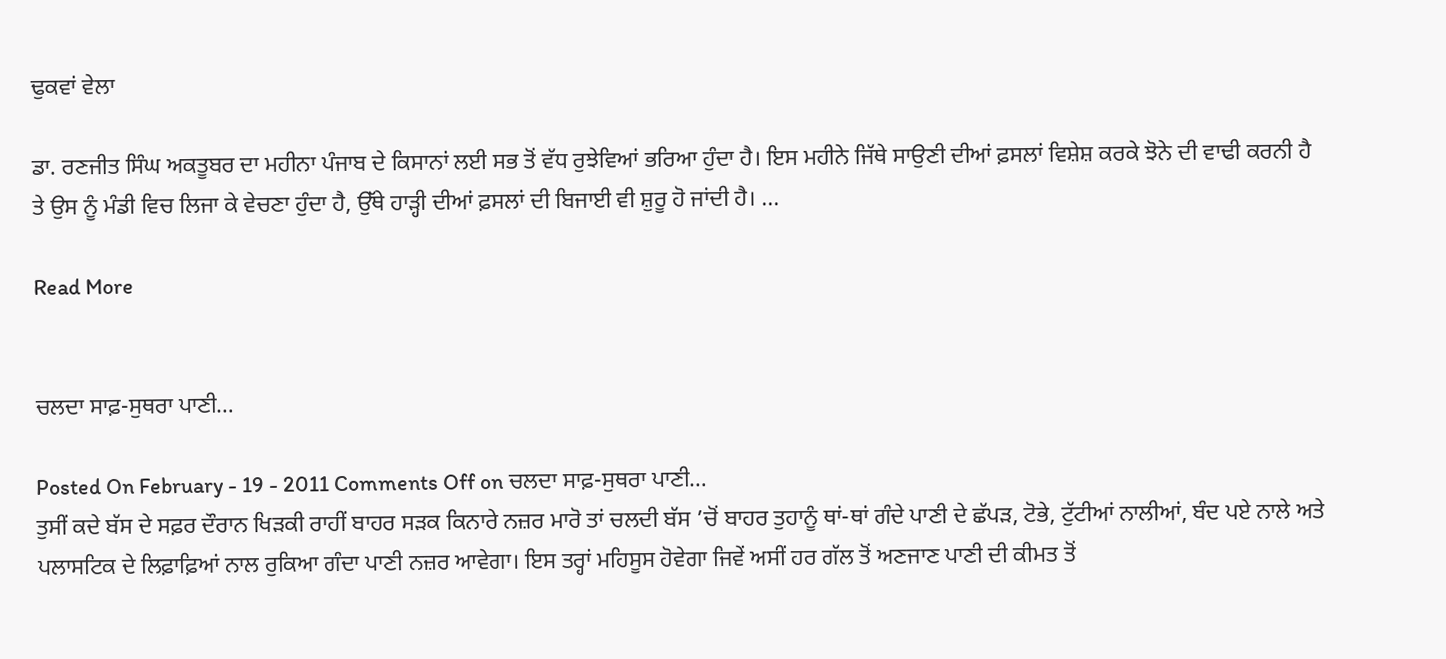ਢੁਕਵਾਂ ਵੇਲਾ

ਡਾ. ਰਣਜੀਤ ਸਿੰਘ ਅਕਤੂਬਰ ਦਾ ਮਹੀਨਾ ਪੰਜਾਬ ਦੇ ਕਿਸਾਨਾਂ ਲਈ ਸਭ ਤੋਂ ਵੱਧ ਰੁਝੇਵਿਆਂ ਭਰਿਆ ਹੁੰਦਾ ਹੈ। ਇਸ ਮਹੀਨੇ ਜਿੱਥੇ ਸਾਉਣੀ ਦੀਆਂ ਫ਼ਸਲਾਂ ਵਿਸ਼ੇਸ਼ ਕਰਕੇ ਝੋਨੇ ਦੀ ਵਾਢੀ ਕਰਨੀ ਹੈ ਤੇ ਉਸ ਨੂੰ ਮੰਡੀ ਵਿਚ ਲਿਜਾ ਕੇ ਵੇਚਣਾ ਹੁੰਦਾ ਹੈ, ਉੱਥੇ ਹਾੜ੍ਹੀ ਦੀਆਂ ਫ਼ਸਲਾਂ ਦੀ ਬਿਜਾਈ ਵੀ ਸ਼ੁਰੂ ਹੋ ਜਾਂਦੀ ਹੈ। ...

Read More


ਚਲਦਾ ਸਾਫ਼-ਸੁਥਰਾ ਪਾਣੀ…

Posted On February - 19 - 2011 Comments Off on ਚਲਦਾ ਸਾਫ਼-ਸੁਥਰਾ ਪਾਣੀ…
ਤੁਸੀਂ ਕਦੇ ਬੱਸ ਦੇ ਸਫ਼ਰ ਦੌਰਾਨ ਖਿੜਕੀ ਰਾਹੀਂ ਬਾਹਰ ਸੜਕ ਕਿਨਾਰੇ ਨਜ਼ਰ ਮਾਰੋ ਤਾਂ ਚਲਦੀ ਬੱਸ ’ਚੋਂ ਬਾਹਰ ਤੁਹਾਨੂੰ ਥਾਂ-ਥਾਂ ਗੰਦੇ ਪਾਣੀ ਦੇ ਛੱਪੜ, ਟੋਭੇ, ਟੁੱਟੀਆਂ ਨਾਲੀਆਂ, ਬੰਦ ਪਏ ਨਾਲੇ ਅਤੇ ਪਲਾਸਟਿਕ ਦੇ ਲਿਫ਼ਾਫ਼ਿਆਂ ਨਾਲ ਰੁਕਿਆ ਗੰਦਾ ਪਾਣੀ ਨਜ਼ਰ ਆਵੇਗਾ। ਇਸ ਤਰ੍ਹਾਂ ਮਹਿਸੂਸ ਹੋਵੇਗਾ ਜਿਵੇਂ ਅਸੀਂ ਹਰ ਗੱਲ ਤੋਂ ਅਣਜਾਣ ਪਾਣੀ ਦੀ ਕੀਮਤ ਤੋਂ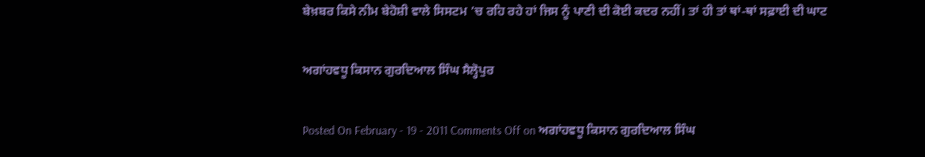ਬੇਖ਼ਬਰ ਕਿਸੇ ਨੀਮ ਬੇਹੋਸ਼ੀ ਵਾਲੇ ਸਿਸਟਮ ’ਚ ਰਹਿ ਰਹੇ ਹਾਂ ਜਿਸ ਨੂੰ ਪਾਣੀ ਦੀ ਕੋਈ ਕਦਰ ਨਹੀਂ। ਤਾਂ ਹੀ ਤਾਂ ਥਾਂ-ਥਾਂ ਸਫ਼ਾਈ ਦੀ ਘਾਟ

ਅਗਾਂਹਵਧੂ ਕਿਸਾਨ ਗੁਰਦਿਆਲ ਸਿੰਘ ਸੈਲ੍ਹੋਪੁਰ

Posted On February - 19 - 2011 Comments Off on ਅਗਾਂਹਵਧੂ ਕਿਸਾਨ ਗੁਰਦਿਆਲ ਸਿੰਘ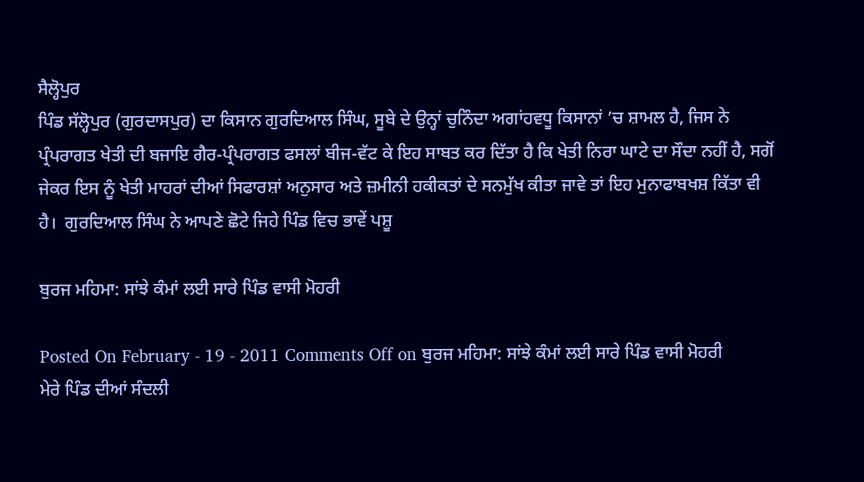ਸੈਲ੍ਹੋਪੁਰ
ਪਿੰਡ ਸੱਲ੍ਹੋਪੁਰ (ਗੁਰਦਾਸਪੁਰ) ਦਾ ਕਿਸਾਨ ਗੁਰਦਿਆਲ ਸਿੰਘ, ਸੂਬੇ ਦੇ ਉਨ੍ਹਾਂ ਚੁਨਿੰਦਾ ਅਗਾਂਹਵਧੂ ਕਿਸਾਨਾਂ ’ਚ ਸ਼ਾਮਲ ਹੈ, ਜਿਸ ਨੇ ਪ੍ਰੰਪਰਾਗਤ ਖੇਤੀ ਦੀ ਬਜਾਇ ਗੈਰ-ਪ੍ਰੰਪਰਾਗਤ ਫਸਲਾਂ ਬੀਜ-ਵੱਟ ਕੇ ਇਹ ਸਾਬਤ ਕਰ ਦਿੱਤਾ ਹੈ ਕਿ ਖੇਤੀ ਨਿਰਾ ਘਾਟੇ ਦਾ ਸੌਦਾ ਨਹੀਂ ਹੈ, ਸਗੋਂ ਜੇਕਰ ਇਸ ਨੂੰ ਖੇਤੀ ਮਾਹਰਾਂ ਦੀਆਂ ਸਿਫਾਰਸ਼ਾਂ ਅਨੁਸਾਰ ਅਤੇ ਜ਼ਮੀਨੀ ਹਕੀਕਤਾਂ ਦੇ ਸਨਮੁੱਖ ਕੀਤਾ ਜਾਵੇ ਤਾਂ ਇਹ ਮੁਨਾਫਾਬਖਸ਼ ਕਿੱਤਾ ਵੀ ਹੈ।  ਗੁਰਦਿਆਲ ਸਿੰਘ ਨੇ ਆਪਣੇ ਛੋਟੇ ਜਿਹੇ ਪਿੰਡ ਵਿਚ ਭਾਵੇਂ ਪਸ਼ੂ

ਬੁਰਜ ਮਹਿਮਾ: ਸਾਂਝੇ ਕੰਮਾਂ ਲਈ ਸਾਰੇ ਪਿੰਡ ਵਾਸੀ ਮੋਹਰੀ

Posted On February - 19 - 2011 Comments Off on ਬੁਰਜ ਮਹਿਮਾ: ਸਾਂਝੇ ਕੰਮਾਂ ਲਈ ਸਾਰੇ ਪਿੰਡ ਵਾਸੀ ਮੋਹਰੀ
ਮੇਰੇ ਪਿੰਡ ਦੀਆਂ ਸੰਦਲੀ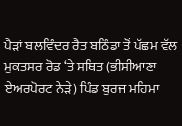ਪੈੜਾਂ ਬਲਵਿੰਦਰ ਰੈਤ ਬਠਿੰਡਾ ਤੋਂ ਪੱਛਮ ਵੱਲ ਮੁਕਤਸਰ ਰੋਡ ‘ਤੇ ਸਥਿਤ (ਭੀਸੀਆਣਾ ਏਅਰਪੋਰਟ ਨੇੜੇ) ਪਿੰਡ ਬੁਰਜ ਮਹਿਮਾ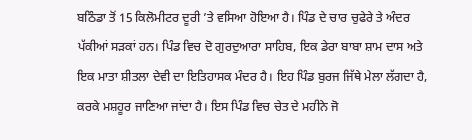ਬਠਿੰਡਾ ਤੋਂ 15 ਕਿਲੋਮੀਟਰ ਦੂਰੀ ’ਤੇ ਵਸਿਆ ਹੋਇਆ ਹੈ। ਪਿੰਡ ਦੇ ਚਾਰ ਚੁਫੇਰੇ ਤੇ ਅੰਦਰ ਪੱਕੀਆਂ ਸੜਕਾਂ ਹਨ। ਪਿੰਡ ਵਿਚ ਦੋ ਗੁਰਦੁਆਰਾ ਸਾਹਿਬ, ਇਕ ਡੇਰਾ ਬਾਬਾ ਸ਼ਾਮ ਦਾਸ ਅਤੇ ਇਕ ਮਾਤਾ ਸ਼ੀਤਲਾ ਦੇਵੀ ਦਾ ਇਤਿਹਾਸਕ ਮੰਦਰ ਹੈ। ਇਹ ਪਿੰਡ ਬੁਰਜ ਜਿੱਥੇ ਮੇਲਾ ਲੱਗਦਾ ਹੈ, ਕਰਕੇ ਮਸ਼ਹੂਰ ਜਾਣਿਆ ਜਾਂਦਾ ਹੈ। ਇਸ ਪਿੰਡ ਵਿਚ ਚੇਤ ਦੇ ਮਹੀਨੇ ਜੋ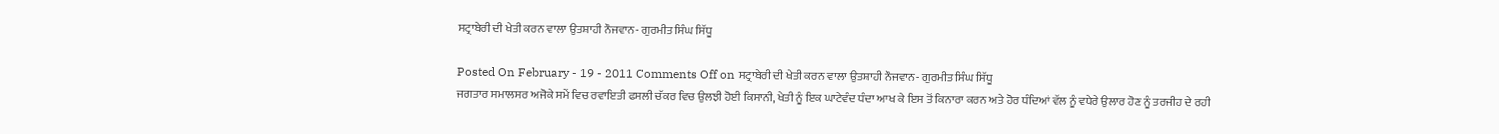ਸਟ੍ਰਾਬੇਰੀ ਦੀ ਖੇਤੀ ਕਰਨ ਵਾਲਾ ਉਤਸ਼ਾਹੀ ਨੌਜਵਾਨ- ਗੁਰਮੀਤ ਸਿੰਘ ਸਿੱਧੂ

Posted On February - 19 - 2011 Comments Off on ਸਟ੍ਰਾਬੇਰੀ ਦੀ ਖੇਤੀ ਕਰਨ ਵਾਲਾ ਉਤਸ਼ਾਹੀ ਨੌਜਵਾਨ- ਗੁਰਮੀਤ ਸਿੰਘ ਸਿੱਧੂ
ਜਗਤਾਰ ਸਮਾਲਸਰ ਅਜੋਕੇ ਸਮੇਂ ਵਿਚ ਰਵਾਇਤੀ ਫਸਲੀ ਚੱਕਰ ਵਿਚ ਉਲਝੀ ਹੋਈ ਕਿਸਾਨੀ, ਖੇਤੀ ਨੂੰ ਇਕ ਘਾਟੇਵੰਦ ਧੰਦਾ ਆਖ ਕੇ ਇਸ ਤੋਂ ਕਿਨਾਰਾ ਕਰਨ ਅਤੇ ਹੋਰ ਧੰਦਿਆਂ ਵੱਲ ਨੂੰ ਵਧੇਰੇ ਉਲਾਰ ਹੋਣ ਨੂੰ ਤਰਜੀਹ ਦੇ ਰਹੀ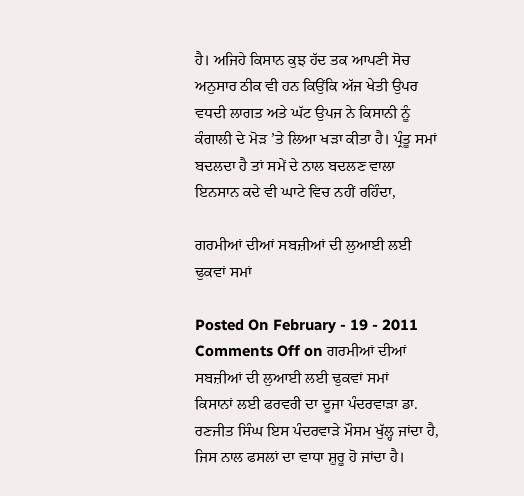ਹੈ। ਅਜਿਹੇ ਕਿਸਾਨ ਕੁਝ ਹੱਦ ਤਕ ਆਪਣੀ ਸੋਚ ਅਨੁਸਾਰ ਠੀਕ ਵੀ ਹਨ ਕਿਉਂਕਿ ਅੱਜ ਖੇਤੀ ਉਪਰ ਵਧਦੀ ਲਾਗਤ ਅਤੇ ਘੱਟ ਉਪਜ ਨੇ ਕਿਸਾਨੀ ਨੂੰ ਕੰਗਾਲੀ ਦੇ ਮੋੜ ’ਤੇ ਲਿਆ ਖੜਾ ਕੀਤਾ ਹੈ। ਪ੍ਰੰਤੂ ਸਮਾਂ ਬਦਲਦਾ ਹੈ ਤਾਂ ਸਮੇਂ ਦੇ ਨਾਲ ਬਦਲਣ ਵਾਲਾ ਇਨਸਾਨ ਕਦੇ ਵੀ ਘਾਟੇ ਵਿਚ ਨਹੀਂ ਰਹਿੰਦਾ,

ਗਰਮੀਆਂ ਦੀਆਂ ਸਬਜ਼ੀਆਂ ਦੀ ਲੁਆਈ ਲਈ ਢੁਕਵਾਂ ਸਮਾਂ

Posted On February - 19 - 2011 Comments Off on ਗਰਮੀਆਂ ਦੀਆਂ ਸਬਜ਼ੀਆਂ ਦੀ ਲੁਆਈ ਲਈ ਢੁਕਵਾਂ ਸਮਾਂ
ਕਿਸਾਨਾਂ ਲਈ ਫਰਵਰੀ ਦਾ ਦੂਜਾ ਪੰਦਰਵਾੜਾ ਡਾ. ਰਣਜੀਤ ਸਿੰਘ ਇਸ ਪੰਦਰਵਾੜੇ ਮੌਸਮ ਖੁੱਲ੍ਹ ਜਾਂਦਾ ਹੈ, ਜਿਸ ਨਾਲ ਫਸਲਾਂ ਦਾ ਵਾਧਾ ਸ਼ੁਰੂ ਹੋ ਜਾਂਦਾ ਹੈ।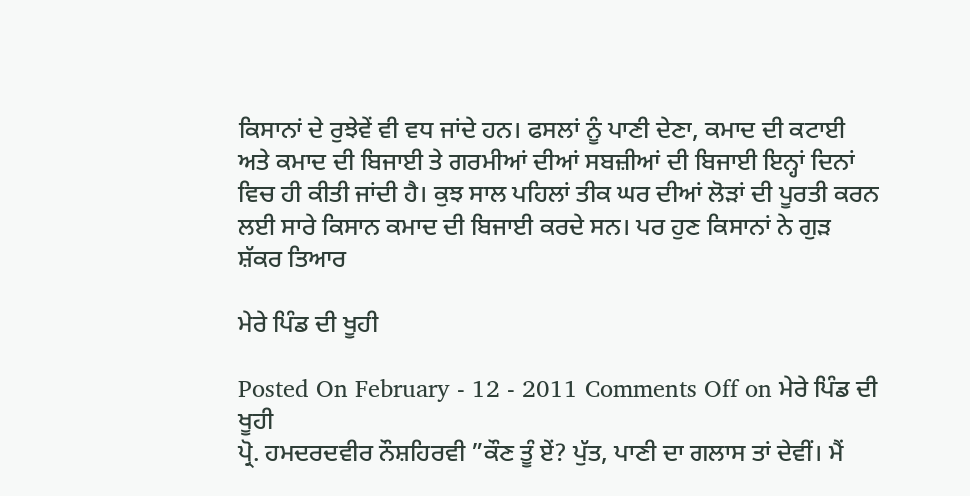ਕਿਸਾਨਾਂ ਦੇ ਰੁਝੇਵੇਂ ਵੀ ਵਧ ਜਾਂਦੇ ਹਨ। ਫਸਲਾਂ ਨੂੰ ਪਾਣੀ ਦੇਣਾ, ਕਮਾਦ ਦੀ ਕਟਾਈ ਅਤੇ ਕਮਾਦ ਦੀ ਬਿਜਾਈ ਤੇ ਗਰਮੀਆਂ ਦੀਆਂ ਸਬਜ਼ੀਆਂ ਦੀ ਬਿਜਾਈ ਇਨ੍ਹਾਂ ਦਿਨਾਂ ਵਿਚ ਹੀ ਕੀਤੀ ਜਾਂਦੀ ਹੈ। ਕੁਝ ਸਾਲ ਪਹਿਲਾਂ ਤੀਕ ਘਰ ਦੀਆਂ ਲੋੜਾਂ ਦੀ ਪੂਰਤੀ ਕਰਨ ਲਈ ਸਾਰੇ ਕਿਸਾਨ ਕਮਾਦ ਦੀ ਬਿਜਾਈ ਕਰਦੇ ਸਨ। ਪਰ ਹੁਣ ਕਿਸਾਨਾਂ ਨੇ ਗੁੜ ਸ਼ੱਕਰ ਤਿਆਰ

ਮੇਰੇ ਪਿੰਡ ਦੀ ਖੂਹੀ

Posted On February - 12 - 2011 Comments Off on ਮੇਰੇ ਪਿੰਡ ਦੀ ਖੂਹੀ
ਪ੍ਰੋ. ਹਮਦਰਦਵੀਰ ਨੌਸ਼ਹਿਰਵੀ ”ਕੌਣ ਤੂੰ ਏਂ? ਪੁੱਤ, ਪਾਣੀ ਦਾ ਗਲਾਸ ਤਾਂ ਦੇਵੀਂ। ਮੈਂ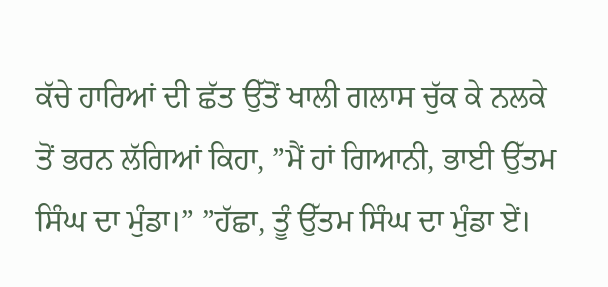ਕੱਚੇ ਹਾਰਿਆਂ ਦੀ ਛੱਤ ਉੱਤੋਂ ਖਾਲੀ ਗਲਾਸ ਚੁੱਕ ਕੇ ਨਲਕੇ ਤੋਂ ਭਰਨ ਲੱਗਿਆਂ ਕਿਹਾ, ”ਮੈਂ ਹਾਂ ਗਿਆਨੀ, ਭਾਈ ਉੱਤਮ ਸਿੰਘ ਦਾ ਮੁੰਡਾ।” ”ਹੱਛਾ, ਤੂੰ ਉੱਤਮ ਸਿੰਘ ਦਾ ਮੁੰਡਾ ਏਂ।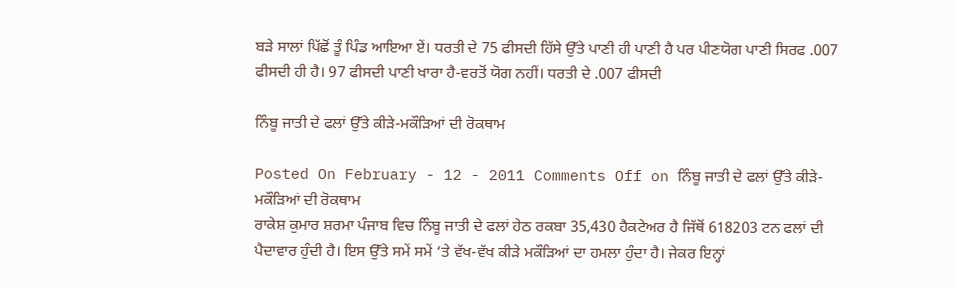ਬੜੇ ਸਾਲਾਂ ਪਿੱਛੋਂ ਤੂੰ ਪਿੰਡ ਆਇਆ ਏਂ। ਧਰਤੀ ਦੇ 75 ਫੀਸਦੀ ਹਿੱਸੇ ਉੱਤੇ ਪਾਣੀ ਹੀ ਪਾਣੀ ਹੈ ਪਰ ਪੀਣਯੋਗ ਪਾਣੀ ਸਿਰਫ .007 ਫੀਸਦੀ ਹੀ ਹੈ। 97 ਫੀਸਦੀ ਪਾਣੀ ਖਾਰਾ ਹੈ-ਵਰਤੋਂ ਯੋਗ ਨਹੀਂ। ਧਰਤੀ ਦੇ .007 ਫੀਸਦੀ

ਨਿੰਬੂ ਜਾਤੀ ਦੇ ਫਲਾਂ ਉੱਤੇ ਕੀੜੇ-ਮਕੌੜਿਆਂ ਦੀ ਰੋਕਥਾਮ

Posted On February - 12 - 2011 Comments Off on ਨਿੰਬੂ ਜਾਤੀ ਦੇ ਫਲਾਂ ਉੱਤੇ ਕੀੜੇ-ਮਕੌੜਿਆਂ ਦੀ ਰੋਕਥਾਮ
ਰਾਕੇਸ਼ ਕੁਮਾਰ ਸ਼ਰਮਾ ਪੰਜਾਬ ਵਿਚ ਨਿੰਬੂ ਜਾਤੀ ਦੇ ਫਲਾਂ ਹੇਠ ਰਕਬਾ 35,430 ਹੈਕਟੇਅਰ ਹੈ ਜਿੱਥੋਂ 618203 ਟਨ ਫਲਾਂ ਦੀ ਪੈਦਾਵਾਰ ਹੁੰਦੀ ਹੈ। ਇਸ ਉੱਤੇ ਸਮੇਂ ਸਮੇਂ ‘ਤੇ ਵੱਖ-ਵੱਖ ਕੀੜੇ ਮਕੌੜਿਆਂ ਦਾ ਹਮਲਾ ਹੁੰਦਾ ਹੈ। ਜੇਕਰ ਇਨ੍ਹਾਂ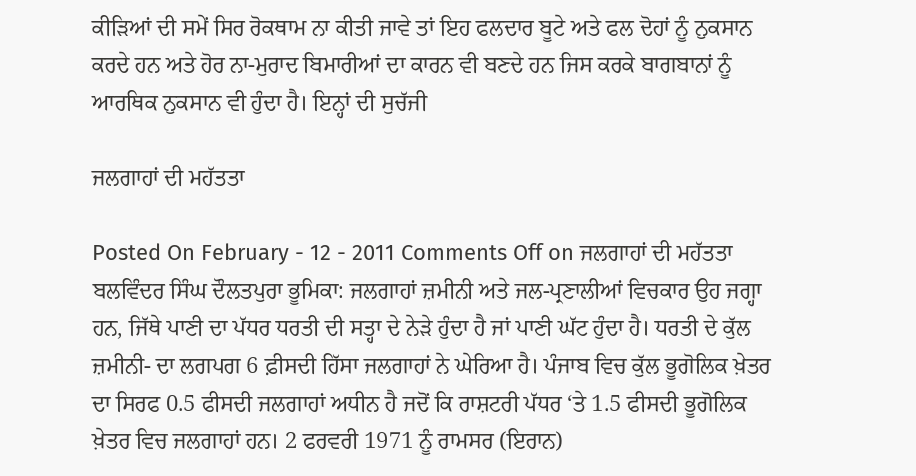ਕੀੜਿਆਂ ਦੀ ਸਮੇਂ ਸਿਰ ਰੋਕਥਾਮ ਨਾ ਕੀਤੀ ਜਾਵੇ ਤਾਂ ਇਹ ਫਲਦਾਰ ਬੂਟੇ ਅਤੇ ਫਲ ਦੋਹਾਂ ਨੂੰ ਨੁਕਸਾਨ ਕਰਦੇ ਹਨ ਅਤੇ ਹੋਰ ਨਾ-ਮੁਰਾਦ ਬਿਮਾਰੀਆਂ ਦਾ ਕਾਰਨ ਵੀ ਬਣਦੇ ਹਨ ਜਿਸ ਕਰਕੇ ਬਾਗਬਾਨਾਂ ਨੂੰ ਆਰਥਿਕ ਨੁਕਸਾਨ ਵੀ ਹੁੰਦਾ ਹੈ। ਇਨ੍ਹਾਂ ਦੀ ਸੁਚੱਜੀ

ਜਲਗਾਹਾਂ ਦੀ ਮਹੱਤਤਾ

Posted On February - 12 - 2011 Comments Off on ਜਲਗਾਹਾਂ ਦੀ ਮਹੱਤਤਾ
ਬਲਵਿੰਦਰ ਸਿੰਘ ਦੌਲਤਪੁਰਾ ਭੂਮਿਕਾ: ਜਲਗਾਹਾਂ ਜ਼ਮੀਨੀ ਅਤੇ ਜਲ-ਪ੍ਰਣਾਲੀਆਂ ਵਿਚਕਾਰ ਉਹ ਜਗ੍ਹਾ ਹਨ, ਜਿੱਥੇ ਪਾਣੀ ਦਾ ਪੱਧਰ ਧਰਤੀ ਦੀ ਸਤ੍ਹਾ ਦੇ ਨੇੜੇ ਹੁੰਦਾ ਹੈ ਜਾਂ ਪਾਣੀ ਘੱਟ ਹੁੰਦਾ ਹੈ। ਧਰਤੀ ਦੇ ਕੁੱਲ ਜ਼ਮੀਨੀ- ਦਾ ਲਗਪਗ 6 ਫ਼ੀਸਦੀ ਹਿੱਸਾ ਜਲਗਾਹਾਂ ਨੇ ਘੇਰਿਆ ਹੈ। ਪੰਜਾਬ ਵਿਚ ਕੁੱਲ ਭੂਗੋਲਿਕ ਖ਼ੇਤਰ ਦਾ ਸਿਰਫ 0.5 ਫੀਸਦੀ ਜਲਗਾਹਾਂ ਅਧੀਨ ਹੈ ਜਦੋਂ ਕਿ ਰਾਸ਼ਟਰੀ ਪੱਧਰ ‘ਤੇ 1.5 ਫੀਸਦੀ ਭੂਗੋਲਿਕ ਖ਼ੇਤਰ ਵਿਚ ਜਲਗਾਹਾਂ ਹਨ। 2 ਫਰਵਰੀ 1971 ਨੂੰ ਰਾਮਸਰ (ਇਰਾਨ)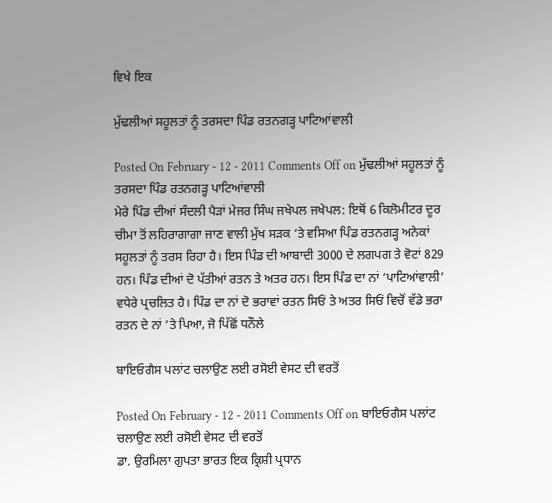ਵਿਖੇ ਇਕ

ਮੁੱਢਲੀਆਂ ਸਹੂਲਤਾਂ ਨੂੰ ਤਰਸਦਾ ਪਿੰਡ ਰਤਨਗੜ੍ਹ ਪਾਟਿਆਂਵਾਲੀ

Posted On February - 12 - 2011 Comments Off on ਮੁੱਢਲੀਆਂ ਸਹੂਲਤਾਂ ਨੂੰ ਤਰਸਦਾ ਪਿੰਡ ਰਤਨਗੜ੍ਹ ਪਾਟਿਆਂਵਾਲੀ
ਮੇਰੇ ਪਿੰਡ ਦੀਆਂ ਸੰਦਲੀ ਪੈੜਾਂ ਮੇਜਰ ਸਿੰਘ ਜਖੇਪਲ ਜਖੇਪਲ: ਇਥੋਂ 6 ਕਿਲੋਮੀਟਰ ਦੂਰ ਚੀਮਾ ਤੋਂ ਲਹਿਰਾਗਾਗਾ ਜਾਣ ਵਾਲੀ ਮੁੱਖ ਸੜਕ ‘ਤੇ ਵਸਿਆ ਪਿੰਡ ਰਤਨਗੜ੍ਹ ਅਨੇਕਾਂ ਸਹੂਲਤਾਂ ਨੂੰ ਤਰਸ ਰਿਹਾ ਹੈ। ਇਸ ਪਿੰਡ ਦੀ ਆਬਾਦੀ 3000 ਦੇ ਲਗਪਗ ਤੇ ਵੋਟਾਂ 829 ਹਨ। ਪਿੰਡ ਦੀਆਂ ਦੋ ਪੱਤੀਆਂ ਰਤਨ ਤੇ ਅਤਰ ਹਨ। ਇਸ ਪਿੰਡ ਦਾ ਨਾਂ ‘ਪਾਟਿਆਂਵਾਲੀ’ ਵਧੇਰੇ ਪ੍ਰਚਲਿਤ ਹੈ। ਪਿੰਡ ਦਾ ਨਾਂ ਦੋ ਭਰਾਵਾਂ ਰਤਨ ਸਿਓਂ ਤੇ ਅਤਰ ਸਿਓਂ ਵਿਚੋਂ ਵੱਡੇ ਭਰਾ ਰਤਨ ਦੇ ਨਾਂ ‘ਤੇ ਪਿਆ, ਜੋ ਪਿੱਛੋਂ ਧਨੌਲੇ

ਬਾਇਓਗੈਸ ਪਲਾਂਟ ਚਲਾਉਣ ਲਈ ਰਸੋਈ ਵੇਸਟ ਦੀ ਵਰਤੋਂ

Posted On February - 12 - 2011 Comments Off on ਬਾਇਓਗੈਸ ਪਲਾਂਟ ਚਲਾਉਣ ਲਈ ਰਸੋਈ ਵੇਸਟ ਦੀ ਵਰਤੋਂ
ਡਾ. ਉਰਮਿਲਾ ਗੁਪਤਾ ਭਾਰਤ ਇਕ ਕ੍ਰਿਸ਼ੀ ਪ੍ਰਧਾਨ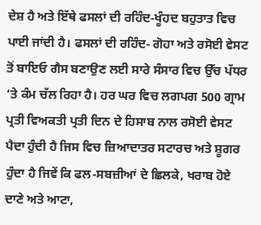ਦੇਸ਼ ਹੈ ਅਤੇ ਇੱਥੇ ਫਸਲਾਂ ਦੀ ਰਹਿੰਦ-ਖੂੰਹਦ ਬਹੁਤਾਤ ਵਿਚ ਪਾਈ ਜਾਂਦੀ ਹੈ। ਫਸਲਾਂ ਦੀ ਰਹਿੰਦ- ਗੋਹਾ ਅਤੇ ਰਸੋਈ ਵੇਸਟ ਤੋਂ ਬਾਇਓ ਗੈਸ ਬਣਾਉਣ ਲਈ ਸਾਰੇ ਸੰਸਾਰ ਵਿਚ ਉੱਚ ਪੱਧਰ ‘ਤੇ ਕੰਮ ਚੱਲ ਰਿਹਾ ਹੈ। ਹਰ ਘਰ ਵਿਚ ਲਗਪਗ 500 ਗ੍ਰਾਮ ਪ੍ਰਤੀ ਵਿਅਕਤੀ ਪ੍ਰਤੀ ਦਿਨ ਦੇ ਹਿਸਾਬ ਨਾਲ ਰਸੋਈ ਵੇਸਟ ਪੈਦਾ ਹੁੰਦੀ ਹੈ ਜਿਸ ਵਿਚ ਜ਼ਿਆਦਾਤਰ ਸਟਾਰਚ ਅਤੇ ਸ਼ੂਗਰ ਹੁੰਦਾ ਹੈ ਜਿਵੇਂ ਕਿ ਫਲ-ਸਬਜ਼ੀਆਂ ਦੇ ਛਿਲਕੇ, ਖਰਾਬ ਹੋਏ ਦਾਣੇ ਅਤੇ ਆਟਾ,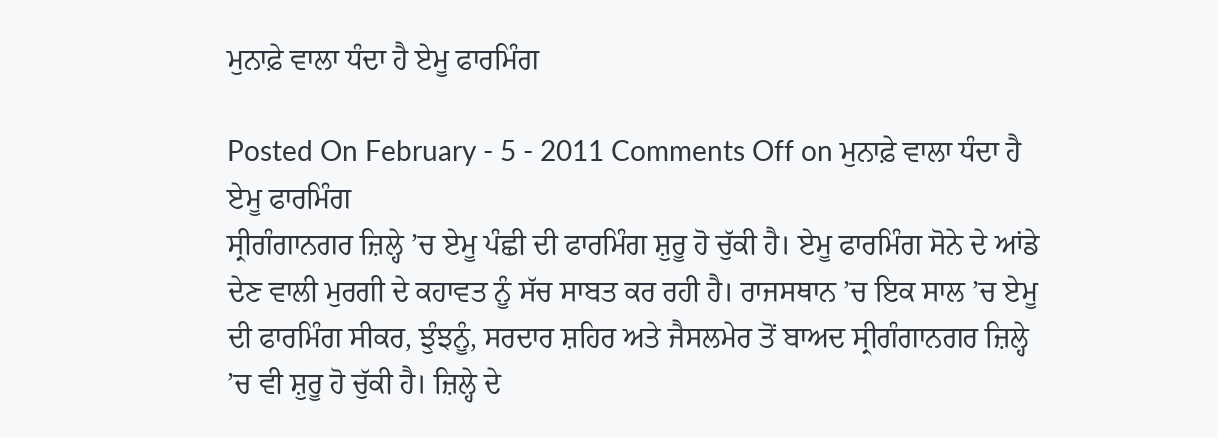ਮੁਨਾਫ਼ੇ ਵਾਲਾ ਧੰਦਾ ਹੈ ਏਮੂ ਫਾਰਮਿੰਗ

Posted On February - 5 - 2011 Comments Off on ਮੁਨਾਫ਼ੇ ਵਾਲਾ ਧੰਦਾ ਹੈ ਏਮੂ ਫਾਰਮਿੰਗ
ਸ੍ਰੀਗੰਗਾਨਗਰ ਜ਼ਿਲ੍ਹੇ ’ਚ ਏਮੂ ਪੰਛੀ ਦੀ ਫਾਰਮਿੰਗ ਸ਼ੁਰੂ ਹੋ ਚੁੱਕੀ ਹੈ। ਏਮੂ ਫਾਰਮਿੰਗ ਸੋਨੇ ਦੇ ਆਂਡੇ ਦੇਣ ਵਾਲੀ ਮੁਰਗੀ ਦੇ ਕਹਾਵਤ ਨੂੰ ਸੱਚ ਸਾਬਤ ਕਰ ਰਹੀ ਹੈ। ਰਾਜਸਥਾਨ ’ਚ ਇਕ ਸਾਲ ’ਚ ਏਮੂ ਦੀ ਫਾਰਮਿੰਗ ਸੀਕਰ, ਝੁੰਝਨੂੰ, ਸਰਦਾਰ ਸ਼ਹਿਰ ਅਤੇ ਜੈਸਲਮੇਰ ਤੋਂ ਬਾਅਦ ਸ੍ਰੀਗੰਗਾਨਗਰ ਜ਼ਿਲ੍ਹੇ ’ਚ ਵੀ ਸ਼ੁਰੂ ਹੋ ਚੁੱਕੀ ਹੈ। ਜ਼ਿਲ੍ਹੇ ਦੇ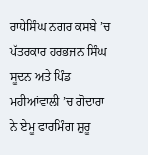ਰਾਧੇਸਿੰਘ ਨਗਰ ਕਸਬੇ ’ਚ ਪੱਤਰਕਾਰ ਹਰਭਜਨ ਸਿੰਘ ਸੂਦਨ ਅਤੇ ਪਿੰਡ ਮਹੀਆਂਵਾਲੀ ’ਚ ਗੋਦਾਰਾ ਨੇ ਏਮੂ ਫਾਰਮਿੰਗ ਸ਼ੁਰੂ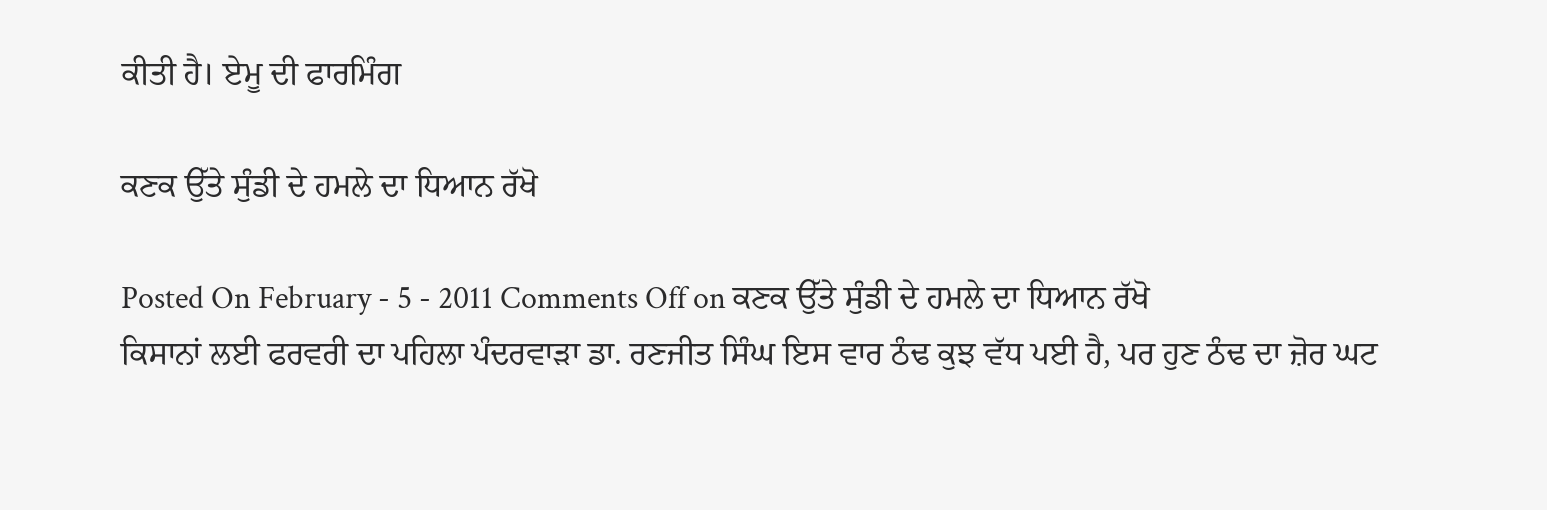ਕੀਤੀ ਹੈ। ਏਮੂ ਦੀ ਫਾਰਮਿੰਗ

ਕਣਕ ਉੱਤੇ ਸੁੰਡੀ ਦੇ ਹਮਲੇ ਦਾ ਧਿਆਨ ਰੱਖੋ

Posted On February - 5 - 2011 Comments Off on ਕਣਕ ਉੱਤੇ ਸੁੰਡੀ ਦੇ ਹਮਲੇ ਦਾ ਧਿਆਨ ਰੱਖੋ
ਕਿਸਾਨਾਂ ਲਈ ਫਰਵਰੀ ਦਾ ਪਹਿਲਾ ਪੰਦਰਵਾੜਾ ਡਾ. ਰਣਜੀਤ ਸਿੰਘ ਇਸ ਵਾਰ ਠੰਢ ਕੁਝ ਵੱਧ ਪਈ ਹੈ, ਪਰ ਹੁਣ ਠੰਢ ਦਾ ਜ਼ੋਰ ਘਟ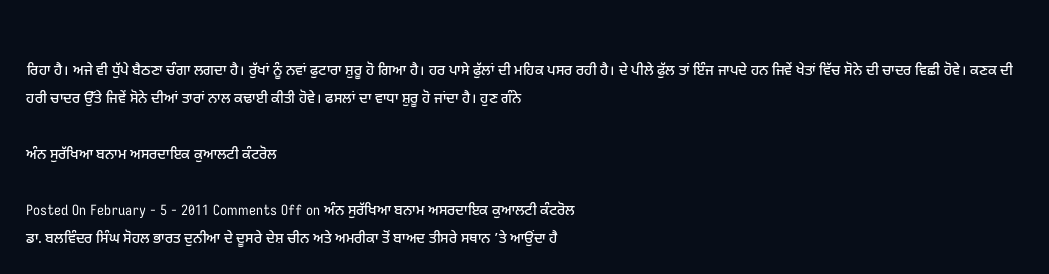ਰਿਹਾ ਹੈ। ਅਜੇ ਵੀ ਧੁੱਪੇ ਬੈਠਣਾ ਚੰਗਾ ਲਗਦਾ ਹੈ। ਰੁੱਖਾਂ ਨੂੰ ਨਵਾਂ ਫੁਟਾਰਾ ਸ਼ੁਰੂ ਹੋ ਗਿਆ ਹੈ। ਹਰ ਪਾਸੇ ਫੁੱਲਾਂ ਦੀ ਮਹਿਕ ਪਸਰ ਰਹੀ ਹੈ। ਦੇ ਪੀਲੇ ਫੁੱਲ ਤਾਂ ਇੰਜ ਜਾਪਦੇ ਹਨ ਜਿਵੇਂ ਖੇਤਾਂ ਵਿੱਚ ਸੋਨੇ ਦੀ ਚਾਦਰ ਵਿਛੀ ਹੋਵੇ। ਕਣਕ ਦੀ ਹਰੀ ਚਾਦਰ ਉੱਤੇ ਜਿਵੇਂ ਸੋਨੇ ਦੀਆਂ ਤਾਰਾਂ ਨਾਲ ਕਢਾਈ ਕੀਤੀ ਹੋਵੇ। ਫਸਲਾਂ ਦਾ ਵਾਧਾ ਸ਼ੁਰੂ ਹੋ ਜਾਂਦਾ ਹੈ। ਹੁਣ ਗੰਨੇ

ਅੰਨ ਸੁਰੱਖਿਆ ਬਨਾਮ ਅਸਰਦਾਇਕ ਕੁਆਲਟੀ ਕੰਟਰੋਲ

Posted On February - 5 - 2011 Comments Off on ਅੰਨ ਸੁਰੱਖਿਆ ਬਨਾਮ ਅਸਰਦਾਇਕ ਕੁਆਲਟੀ ਕੰਟਰੋਲ
ਡਾ. ਬਲਵਿੰਦਰ ਸਿੰਘ ਸੋਹਲ ਭਾਰਤ ਦੁਨੀਆ ਦੇ ਦੂਸਰੇ ਦੇਸ਼ ਚੀਨ ਅਤੇ ਅਮਰੀਕਾ ਤੋਂ ਬਾਅਦ ਤੀਸਰੇ ਸਥਾਨ ’ਤੇ ਆਉਂਦਾ ਹੈ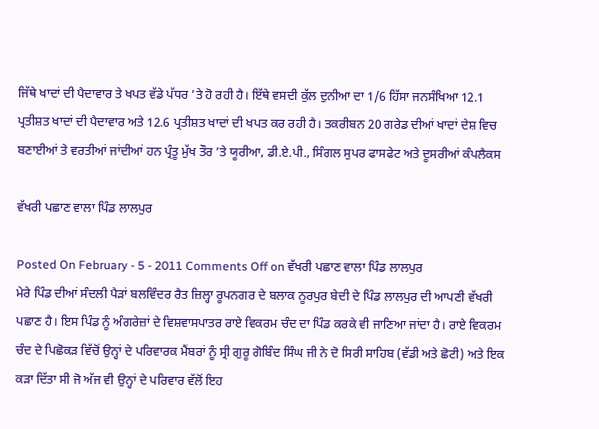ਜਿੱਥੇ ਖਾਦਾਂ ਦੀ ਪੈਦਾਵਾਰ ਤੇ ਖਪਤ ਵੱਡੇ ਪੱਧਰ ’ਤੇ ਹੋ ਰਹੀ ਹੈ। ਇੱਥੇ ਵਸਦੀ ਕੁੱਲ ਦੁਨੀਆ ਦਾ 1/6 ਹਿੱਸਾ ਜਨਸੰਖਿਆ 12.1 ਪ੍ਰਤੀਸ਼ਤ ਖਾਦਾਂ ਦੀ ਪੈਦਾਵਾਰ ਅਤੇ 12.6 ਪ੍ਰਤੀਸ਼ਤ ਖਾਦਾਂ ਦੀ ਖਪਤ ਕਰ ਰਹੀ ਹੈ। ਤਕਰੀਬਨ 20 ਗਰੇਡ ਦੀਆਂ ਖਾਦਾਂ ਦੇਸ਼ ਵਿਚ ਬਣਾਈਆਂ ਤੇ ਵਰਤੀਆਂ ਜਾਂਦੀਆਂ ਹਨ ਪ੍ਰੰਤੂ ਮੁੱਖ ਤੌਰ ’ਤੇ ਯੂਰੀਆ, ਡੀ.ਏ.ਪੀ., ਸਿੰਗਲ ਸੁਪਰ ਫਾਸਫੇਟ ਅਤੇ ਦੂਸਰੀਆਂ ਕੰਪਲੈਕਸ

ਵੱਖਰੀ ਪਛਾਣ ਵਾਲਾ ਪਿੰਡ ਲਾਲਪੁਰ

Posted On February - 5 - 2011 Comments Off on ਵੱਖਰੀ ਪਛਾਣ ਵਾਲਾ ਪਿੰਡ ਲਾਲਪੁਰ
ਮੇਰੇ ਪਿੰਡ ਦੀਆਂ ਸੰਦਲੀ ਪੈੜਾਂ ਬਲਵਿੰਦਰ ਰੈਤ ਜ਼ਿਲ੍ਹਾ ਰੂਪਨਗਰ ਦੇ ਬਲਾਕ ਨੂਰਪੁਰ ਬੇਦੀ ਦੇ ਪਿੰਡ ਲਾਲਪੁਰ ਦੀ ਆਪਣੀ ਵੱਖਰੀ ਪਛਾਣ ਹੈ। ਇਸ ਪਿੰਡ ਨੂੰ ਅੰਗਰੇਜ਼ਾਂ ਦੇ ਵਿਸ਼ਵਾਸਪਾਤਰ ਰਾਏ ਵਿਕਰਮ ਚੰਦ ਦਾ ਪਿੰਡ ਕਰਕੇ ਵੀ ਜਾਣਿਆ ਜਾਂਦਾ ਹੈ। ਰਾਏ ਵਿਕਰਮ ਚੰਦ ਦੇ ਪਿਛੋਕੜ ਵਿੱਚੋਂ ਉਨ੍ਹਾਂ ਦੇ ਪਰਿਵਾਰਕ ਮੈਂਬਰਾਂ ਨੂੰ ਸ੍ਰੀ ਗੁਰੂ ਗੋਬਿੰਦ ਸਿੰਘ ਜੀ ਨੇ ਦੋ ਸਿਰੀ ਸਾਹਿਬ (ਵੱਡੀ ਅਤੇ ਛੋਟੀ) ਅਤੇ ਇਕ ਕੜਾ ਦਿੱਤਾ ਸੀ ਜੋ ਅੱਜ ਵੀ ਉਨ੍ਹਾਂ ਦੇ ਪਰਿਵਾਰ ਵੱਲੋਂ ਇਹ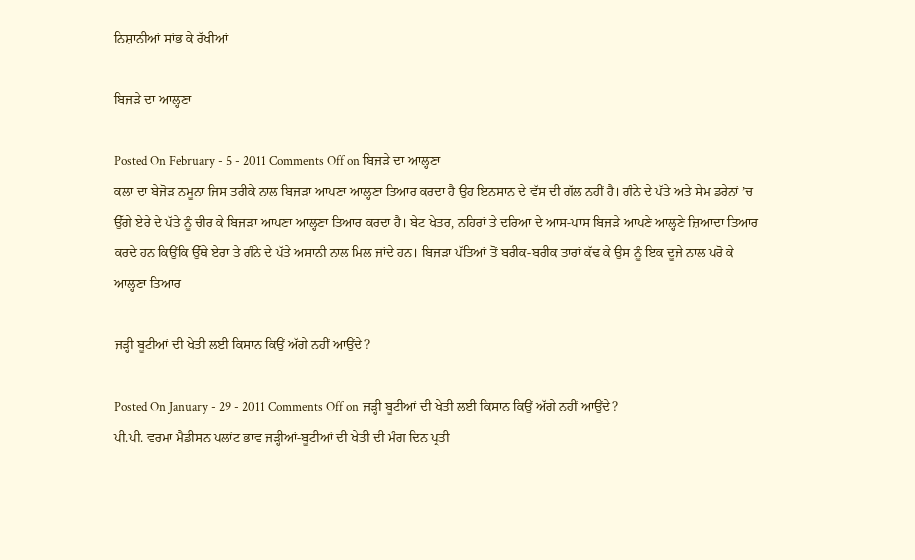ਨਿਸ਼ਾਨੀਆਂ ਸਾਂਭ ਕੇ ਰੱਖੀਆਂ

ਬਿਜੜੇ ਦਾ ਆਲ੍ਹਣਾ

Posted On February - 5 - 2011 Comments Off on ਬਿਜੜੇ ਦਾ ਆਲ੍ਹਣਾ
ਕਲਾ ਦਾ ਬੇਜੋੜ ਨਮੂਨਾ ਜਿਸ ਤਰੀਕੇ ਨਾਲ ਬਿਜੜਾ ਆਪਣਾ ਆਲ੍ਹਣਾ ਤਿਆਰ ਕਰਦਾ ਹੈ ਉਹ ਇਨਸਾਨ ਦੇ ਵੱਸ ਦੀ ਗੱਲ ਨਹੀਂ ਹੈ। ਗੰਨੇ ਦੇ ਪੱਤੇ ਅਤੇ ਸੇਮ ਡਰੇਨਾਂ ’ਚ ਉੱਗੇ ਏਰੇ ਦੇ ਪੱਤੇ ਨੂੰ ਚੀਰ ਕੇ ਬਿਜੜਾ ਆਪਣਾ ਆਲ੍ਹਣਾ ਤਿਆਰ ਕਰਦਾ ਹੈ। ਬੇਟ ਖੇਤਰ, ਨਹਿਰਾਂ ਤੇ ਦਰਿਆ ਦੇ ਆਸ-ਪਾਸ ਬਿਜੜੇ ਆਪਣੇ ਆਲ੍ਹਣੇ ਜ਼ਿਆਦਾ ਤਿਆਰ ਕਰਦੇ ਹਨ ਕਿਉਂਕਿ ਉੱਥੇ ਏਰਾ ਤੇ ਗੰਨੇ ਦੇ ਪੱਤੇ ਅਸਾਨੀ ਨਾਲ ਮਿਲ ਜਾਂਦੇ ਹਨ। ਬਿਜੜਾ ਪੱਤਿਆਂ ਤੋਂ ਬਰੀਕ-ਬਰੀਕ ਤਾਰਾਂ ਕੱਢ ਕੇ ਉਸ ਨੂੰ ਇਕ ਦੂਜੇ ਨਾਲ ਪਰੋ ਕੇ ਆਲ੍ਹਣਾ ਤਿਆਰ

ਜੜ੍ਹੀ ਬੂਟੀਆਂ ਦੀ ਖੇਤੀ ਲਈ ਕਿਸਾਨ ਕਿਉਂ ਅੱਗੇ ਨਹੀਂ ਆਉਂਦੇ?

Posted On January - 29 - 2011 Comments Off on ਜੜ੍ਹੀ ਬੂਟੀਆਂ ਦੀ ਖੇਤੀ ਲਈ ਕਿਸਾਨ ਕਿਉਂ ਅੱਗੇ ਨਹੀਂ ਆਉਂਦੇ?
ਪੀ.ਪੀ. ਵਰਮਾ ਮੈਡੀਸਨ ਪਲਾਂਟ ਭਾਵ ਜੜ੍ਹੀਆਂ-ਬੂਟੀਆਂ ਦੀ ਖੇਤੀ ਦੀ ਮੰਗ ਦਿਨ ਪ੍ਰਤੀ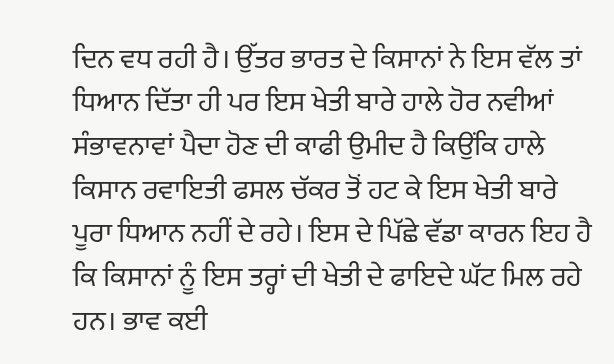ਦਿਨ ਵਧ ਰਹੀ ਹੈ। ਉੱਤਰ ਭਾਰਤ ਦੇ ਕਿਸਾਨਾਂ ਨੇ ਇਸ ਵੱਲ ਤਾਂ ਧਿਆਨ ਦਿੱਤਾ ਹੀ ਪਰ ਇਸ ਖੇਤੀ ਬਾਰੇ ਹਾਲੇ ਹੋਰ ਨਵੀਆਂ ਸੰਭਾਵਨਾਵਾਂ ਪੈਦਾ ਹੋਣ ਦੀ ਕਾਫੀ ਉਮੀਦ ਹੈ ਕਿਉਂਕਿ ਹਾਲੇ ਕਿਸਾਨ ਰਵਾਇਤੀ ਫਸਲ ਚੱਕਰ ਤੋਂ ਹਟ ਕੇ ਇਸ ਖੇਤੀ ਬਾਰੇ ਪੂਰਾ ਧਿਆਨ ਨਹੀਂ ਦੇ ਰਹੇ। ਇਸ ਦੇ ਪਿੱਛੇ ਵੱਡਾ ਕਾਰਨ ਇਹ ਹੈ ਕਿ ਕਿਸਾਨਾਂ ਨੂੰ ਇਸ ਤਰ੍ਹਾਂ ਦੀ ਖੇਤੀ ਦੇ ਫਾਇਦੇ ਘੱਟ ਮਿਲ ਰਹੇ ਹਨ। ਭਾਵ ਕਈ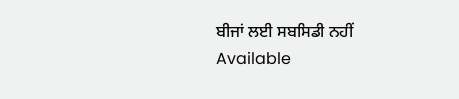ਬੀਜਾਂ ਲਈ ਸਬਸਿਡੀ ਨਹੀਂ
Available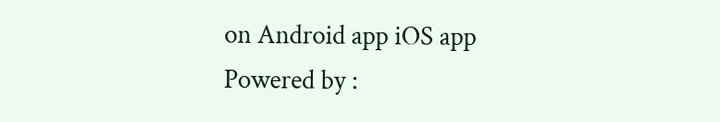on Android app iOS app
Powered by :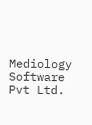Mediology Software Pvt Ltd.